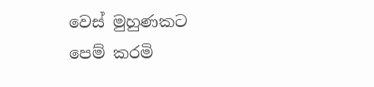වෙස් මුහුණකට
පෙම් කරමි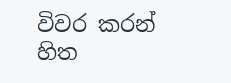විවර කරන් හිත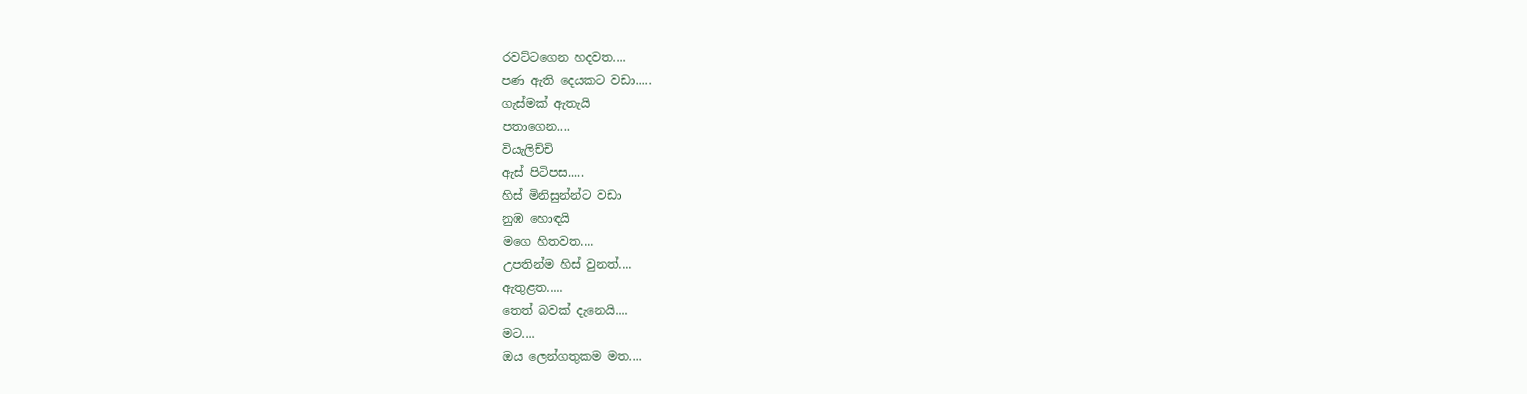රවට්ටගෙන හදවත....
පණ ඇති දෙයකට වඩා.....
ගැස්මක් ඇතැයි
පතාගෙන....
වියැලිච්චි
ඇස් පිටිපස.....
හිස් මිනිසුන්න්ට වඩා
නුඹ හොඳයි
මගෙ හිතවත....
උපතින්ම හිස් වුනත්....
ඇතුළත.....
තෙත් බවක් දැනෙයි....
මට....
ඔය ලෙන්ගතුකම මත....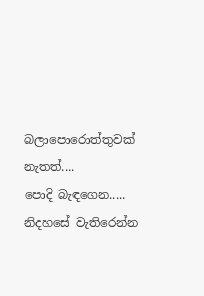බලාපොරොත්තුවක් නැතත්....
පොදි බැඳගෙන.....
නිදහසේ වැතිරෙන්න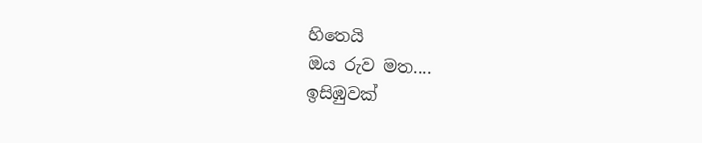හිතෙයි
ඔය රුව මත....
ඉසිඹුවක්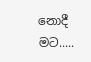නොදී මට.....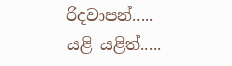රිදවාපන්.....
යළි යළිත්.....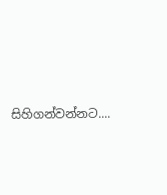සිහිගන්වන්නට....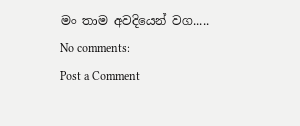මං තාම අවදියෙන් වග.....
No comments:
Post a Comment